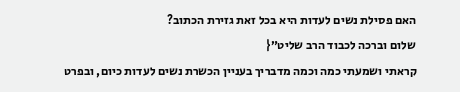האם פסילת נשים לעדות היא בכל זאת גזירת הכתוב?
שלום וברכה לכבוד הרב שליט״{
קראתי ושמעתי כמה וכמה מדבריך בעניין הכשרת נשים לעדות כיום, ובפרט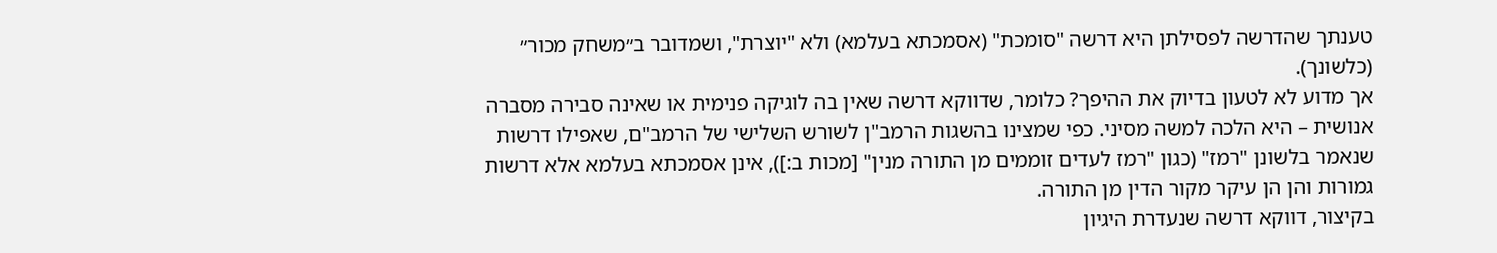טענתך שהדרשה לפסילתן היא דרשה "סומכת" (אסמכתא בעלמא) ולא "יוצרת", ושמדובר ב״משחק מכור״ (כלשונך).
אך מדוע לא לטעון בדיוק את ההיפך? כלומר, שדווקא דרשה שאין בה לוגיקה פנימית או שאינה סבירה מסברה אנושית – היא הלכה למשה מסיני. כפי שמצינו בהשגות הרמב"ן לשורש השלישי של הרמב"ם, שאפילו דרשות שנאמר בלשונן "רמז" (כגון "רמז לעדים זוממים מן התורה מנין" [מכות ב:]), אינן אסמכתא בעלמא אלא דרשות גמורות והן הן עיקר מקור הדין מן התורה.
בקיצור, דווקא דרשה שנעדרת היגיון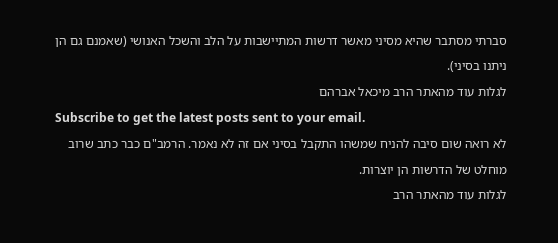סברתי מסתבר שהיא מסיני מאשר דרשות המתיישבות על הלב והשכל האנושי (שאמנם גם הן ניתנו בסיני).
לגלות עוד מהאתר הרב מיכאל אברהם
Subscribe to get the latest posts sent to your email.
לא רואה שום סיבה להניח שמשהו התקבל בסיני אם זה לא נאמר. הרמב"ם כבר כתב שרוב מוחלט של הדרשות הן יוצרות.
לגלות עוד מהאתר הרב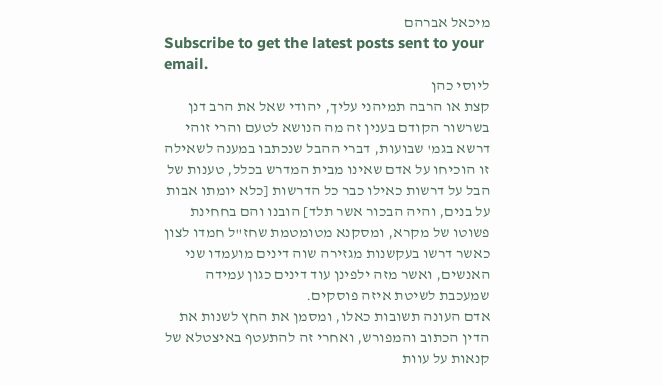מיכאל אברהם
Subscribe to get the latest posts sent to your email.
ליוסי כהן
קצת או הרבה תמיהני עליך, יהודי שאל את הרב דנן בשרשור הקודם בענין זה מה הנושא לטעם והרי זוהי דרשא בגמ' שבועות, דברי ההבל שנכתבו במענה לשאילה זו הוכיחו על אדם שאינו מבית המדרש בכלל, טענות של הבל על דרשות כאילו כבר כל הדרשות [כלא יומתו אבות על בנים, והיה הבכור אשר תלד] הובנו והם בחחינת פשוטו של מקרא, ומסקנא מטומטמת שחז"ל חמדו לצון כאשר דרשו בעקשנות מגזירה שוה דינים מועמדו שני האנשים, ואשר מזה ילפינן עוד דינים כגון עמידה שמעכבת לשיטת איזה פוסקים.
אדם העונה תשובות כאלו, ומסמן את החץ לשנות את הדין הכתוב והמפורש, ואחרי זה להתעטף באיצטלא של קנאות על עוות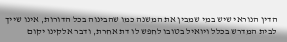הדין הנוראי שיש במי שמבין את המשנה כמו שהבינוה בכל הדורות, אינו שייך לבית המדרש בכלל ויואיל בטובו לחפש לו דת אחרת, ודבר אלקינו יקום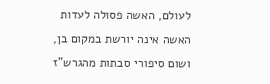לעולם, האשה פסולה לעדות האשה אינה יורשת במקום בן, ושום סיפורי סבתות מהגרש"ז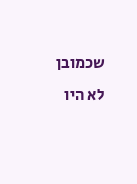שכמובן לא היו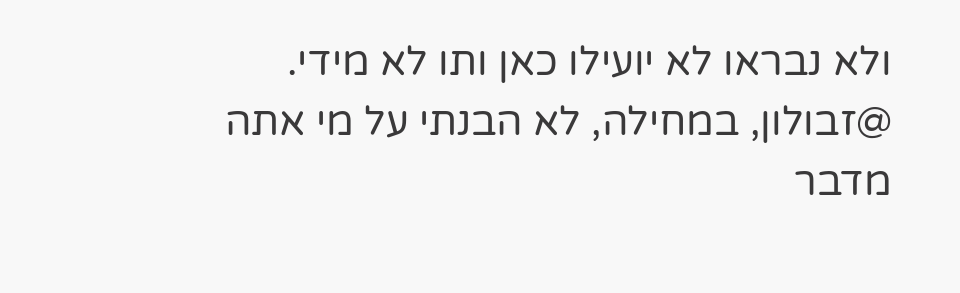ולא נבראו לא יועילו כאן ותו לא מידי.
@זבולון, במחילה, לא הבנתי על מי אתה מדבר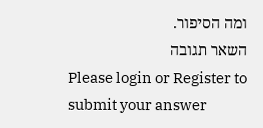ומה הסיפור.
השאר תגובה
Please login or Register to submit your answer